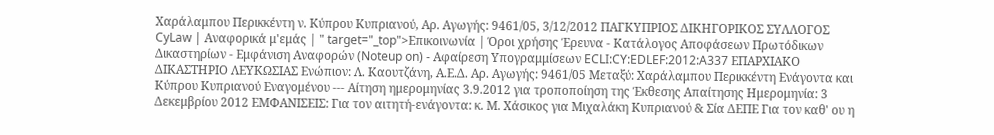Xαράλαμπου Περικκέντη ν. Κύπρου Κυπριανού, Αρ. Αγωγής: 9461/05, 3/12/2012 ΠΑΓΚΥΠΡΙΟΣ ΔΙΚΗΓΟΡΙΚΟΣ ΣΥΛΛΟΓΟΣ CyLaw | Αναφορικά μ'εμάς | " target="_top">Επικοινωνία | Όροι χρήσης Έρευνα - Κατάλογος Αποφάσεων Πρωτόδικων Δικαστηρίων - Εμφάνιση Αναφορών (Noteup on) - Αφαίρεση Υπογραμμίσεων ECLI:CY:EDLEF:2012:A337 ΕΠΑΡΧΙΑΚΟ ΔΙΚΑΣΤΗΡΙΟ ΛΕΥΚΩΣΙΑΣ Ενώπιον: Λ. Καουτζάνη, Α.Ε.Δ. Αρ. Αγωγής: 9461/05 Μεταξύ: Xαράλαμπου Περικκέντη Ενάγοντα και Κύπρου Κυπριανού Εναγομένου --- Αίτηση ημερομηνίας 3.9.2012 για τροποποίηση της Έκθεσης Απαίτησης Ημερομηνία: 3 Δεκεμβρίου 2012 ΕΜΦΑΝΙΣΕΙΣ: Για τον αιτητή-ενάγοντα: κ. Μ. Χάσικος για Μιχαλάκη Κυπριανού & Σία ΔΕΠΕ Για τον καθ' ου η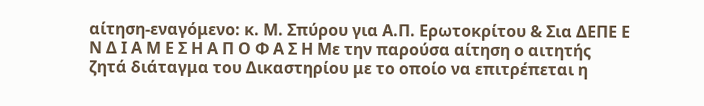αίτηση-εναγόμενο: κ. Μ. Σπύρου για Α.Π. Ερωτοκρίτου & Σια ΔΕΠΕ Ε Ν Δ Ι Α Μ Ε Σ Η Α Π Ο Φ Α Σ Η Με την παρούσα αίτηση ο αιτητής ζητά διάταγμα του Δικαστηρίου με το οποίο να επιτρέπεται η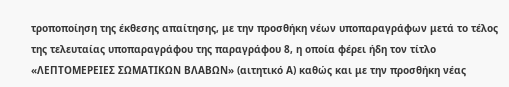τροποποίηση της έκθεσης απαίτησης, με την προσθήκη νέων υποπαραγράφων μετά το τέλος της τελευταίας υποπαραγράφου της παραγράφου 8, η οποία φέρει ήδη τον τίτλο «ΛΕΠΤΟΜΕΡΕΙΕΣ ΣΩΜΑΤΙΚΩΝ ΒΛΑΒΩΝ» (αιτητικό Α) καθώς και με την προσθήκη νέας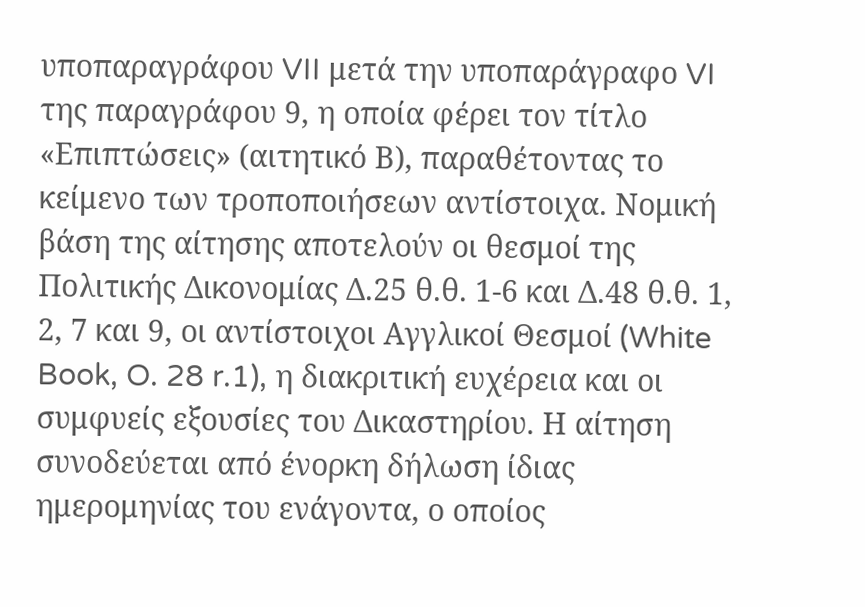υποπαραγράφου VII μετά την υποπαράγραφο VI της παραγράφου 9, η οποία φέρει τον τίτλο «Επιπτώσεις» (αιτητικό Β), παραθέτοντας το κείμενο των τροποποιήσεων αντίστοιχα. Νομική βάση της αίτησης αποτελούν οι θεσμοί της Πολιτικής Δικονομίας Δ.25 θ.θ. 1-6 και Δ.48 θ.θ. 1, 2, 7 και 9, οι αντίστοιχοι Αγγλικοί Θεσμοί (White Book, O. 28 r.1), η διακριτική ευχέρεια και οι συμφυείς εξουσίες του Δικαστηρίου. Η αίτηση συνοδεύεται από ένορκη δήλωση ίδιας ημερομηνίας του ενάγοντα, ο οποίος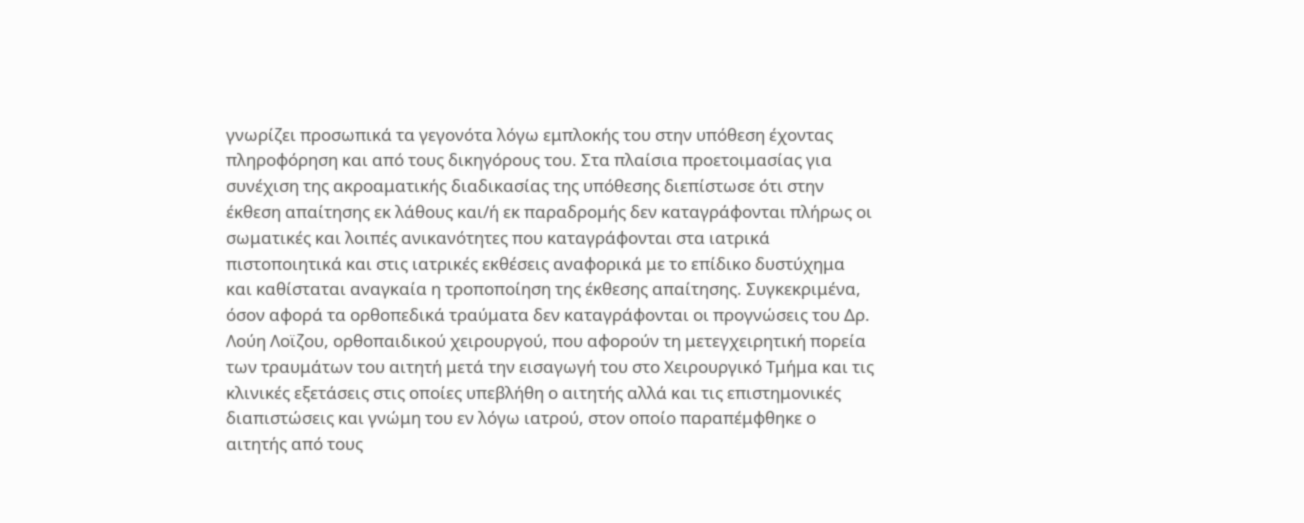γνωρίζει προσωπικά τα γεγονότα λόγω εμπλοκής του στην υπόθεση έχοντας πληροφόρηση και από τους δικηγόρους του. Στα πλαίσια προετοιμασίας για συνέχιση της ακροαματικής διαδικασίας της υπόθεσης διεπίστωσε ότι στην έκθεση απαίτησης εκ λάθους και/ή εκ παραδρομής δεν καταγράφονται πλήρως οι σωματικές και λοιπές ανικανότητες που καταγράφονται στα ιατρικά πιστοποιητικά και στις ιατρικές εκθέσεις αναφορικά με το επίδικο δυστύχημα και καθίσταται αναγκαία η τροποποίηση της έκθεσης απαίτησης. Συγκεκριμένα, όσον αφορά τα ορθοπεδικά τραύματα δεν καταγράφονται οι προγνώσεις του Δρ. Λούη Λοϊζου, ορθοπαιδικού χειρουργού, που αφορούν τη μετεγχειρητική πορεία των τραυμάτων του αιτητή μετά την εισαγωγή του στο Χειρουργικό Τμήμα και τις κλινικές εξετάσεις στις οποίες υπεβλήθη ο αιτητής αλλά και τις επιστημονικές διαπιστώσεις και γνώμη του εν λόγω ιατρού, στον οποίο παραπέμφθηκε ο αιτητής από τους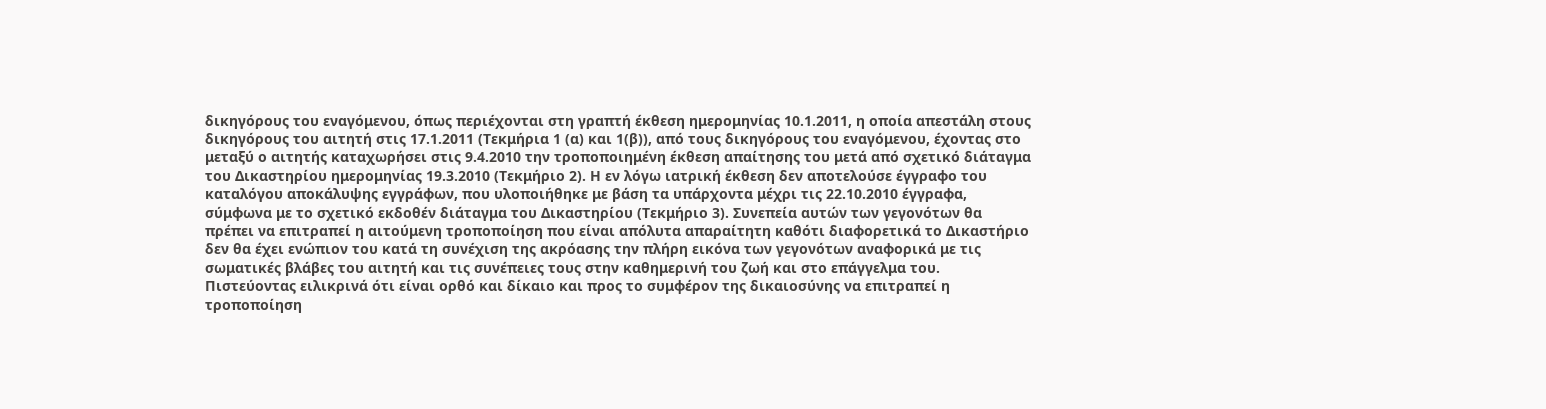δικηγόρους του εναγόμενου, όπως περιέχονται στη γραπτή έκθεση ημερομηνίας 10.1.2011, η οποία απεστάλη στους δικηγόρους του αιτητή στις 17.1.2011 (Τεκμήρια 1 (α) και 1(β)), από τους δικηγόρους του εναγόμενου, έχοντας στο μεταξύ ο αιτητής καταχωρήσει στις 9.4.2010 την τροποποιημένη έκθεση απαίτησης του μετά από σχετικό διάταγμα του Δικαστηρίου ημερομηνίας 19.3.2010 (Τεκμήριο 2). Η εν λόγω ιατρική έκθεση δεν αποτελούσε έγγραφο του καταλόγου αποκάλυψης εγγράφων, που υλοποιήθηκε με βάση τα υπάρχοντα μέχρι τις 22.10.2010 έγγραφα, σύμφωνα με το σχετικό εκδοθέν διάταγμα του Δικαστηρίου (Τεκμήριο 3). Συνεπεία αυτών των γεγονότων θα πρέπει να επιτραπεί η αιτούμενη τροποποίηση που είναι απόλυτα απαραίτητη καθότι διαφορετικά το Δικαστήριο δεν θα έχει ενώπιον του κατά τη συνέχιση της ακρόασης την πλήρη εικόνα των γεγονότων αναφορικά με τις σωματικές βλάβες του αιτητή και τις συνέπειες τους στην καθημερινή του ζωή και στο επάγγελμα του. Πιστεύοντας ειλικρινά ότι είναι ορθό και δίκαιο και προς το συμφέρον της δικαιοσύνης να επιτραπεί η τροποποίηση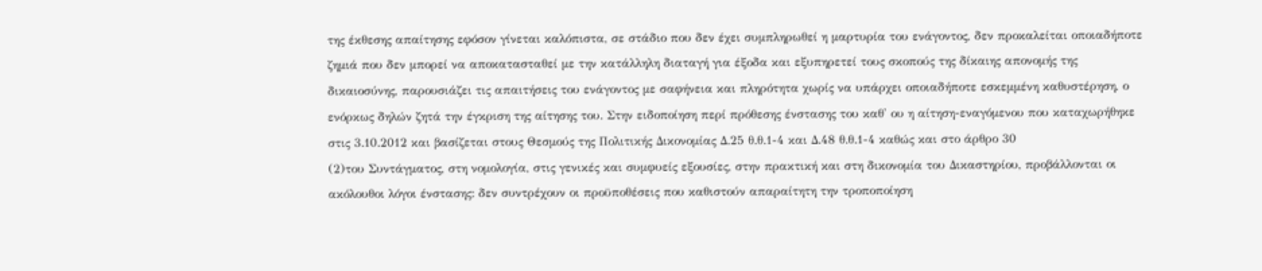της έκθεσης απαίτησης εφόσον γίνεται καλόπιστα, σε στάδιο που δεν έχει συμπληρωθεί η μαρτυρία του ενάγοντος, δεν προκαλείται οποιαδήποτε ζημιά που δεν μπορεί να αποκατασταθεί με την κατάλληλη διαταγή για έξοδα και εξυπηρετεί τους σκοπούς της δίκαιης απονομής της δικαιοσύνης, παρουσιάζει τις απαιτήσεις του ενάγοντος με σαφήνεια και πληρότητα χωρίς να υπάρχει οποιαδήποτε εσκεμμένη καθυστέρηση, ο ενόρκως δηλών ζητά την έγκριση της αίτησης του. Στην ειδοποίηση περί πρόθεσης ένστασης του καθ' ου η αίτηση-εναγόμενου που καταχωρήθηκε στις 3.10.2012 και βασίζεται στους Θεσμούς της Πολιτικής Δικονομίας Δ.25 θ.θ.1-4 και Δ.48 θ.θ.1-4 καθώς και στο άρθρο 30
(2)του Συντάγματος, στη νομολογία, στις γενικές και συμφυείς εξουσίες, στην πρακτική και στη δικονομία του Δικαστηρίου, προβάλλονται οι ακόλουθοι λόγοι ένστασης: δεν συντρέχουν οι προϋποθέσεις που καθιστούν απαραίτητη την τροποποίηση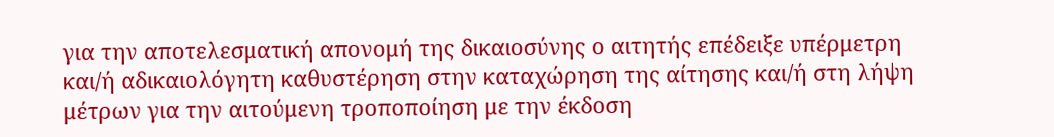για την αποτελεσματική απονομή της δικαιοσύνης ο αιτητής επέδειξε υπέρμετρη και/ή αδικαιολόγητη καθυστέρηση στην καταχώρηση της αίτησης και/ή στη λήψη μέτρων για την αιτούμενη τροποποίηση με την έκδοση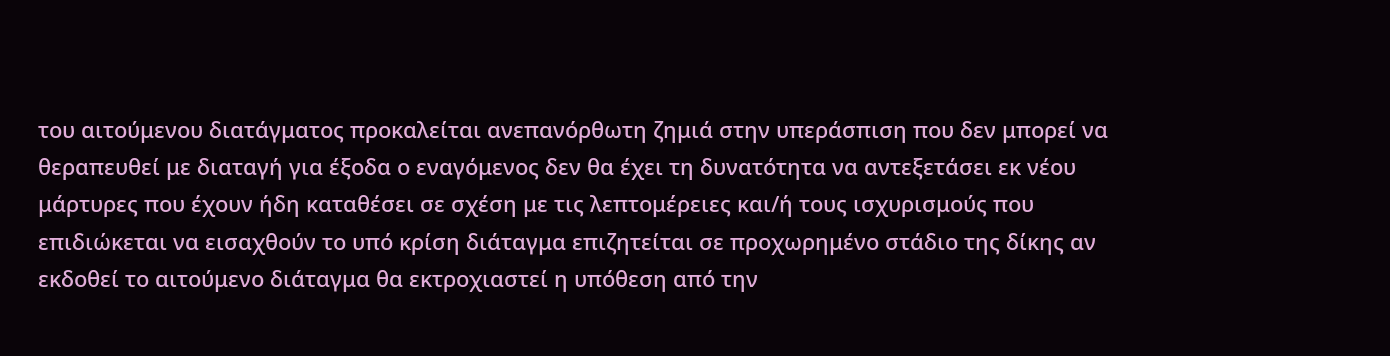του αιτούμενου διατάγματος προκαλείται ανεπανόρθωτη ζημιά στην υπεράσπιση που δεν μπορεί να θεραπευθεί με διαταγή για έξοδα ο εναγόμενος δεν θα έχει τη δυνατότητα να αντεξετάσει εκ νέου μάρτυρες που έχουν ήδη καταθέσει σε σχέση με τις λεπτομέρειες και/ή τους ισχυρισμούς που επιδιώκεται να εισαχθούν το υπό κρίση διάταγμα επιζητείται σε προχωρημένο στάδιο της δίκης αν εκδοθεί το αιτούμενο διάταγμα θα εκτροχιαστεί η υπόθεση από την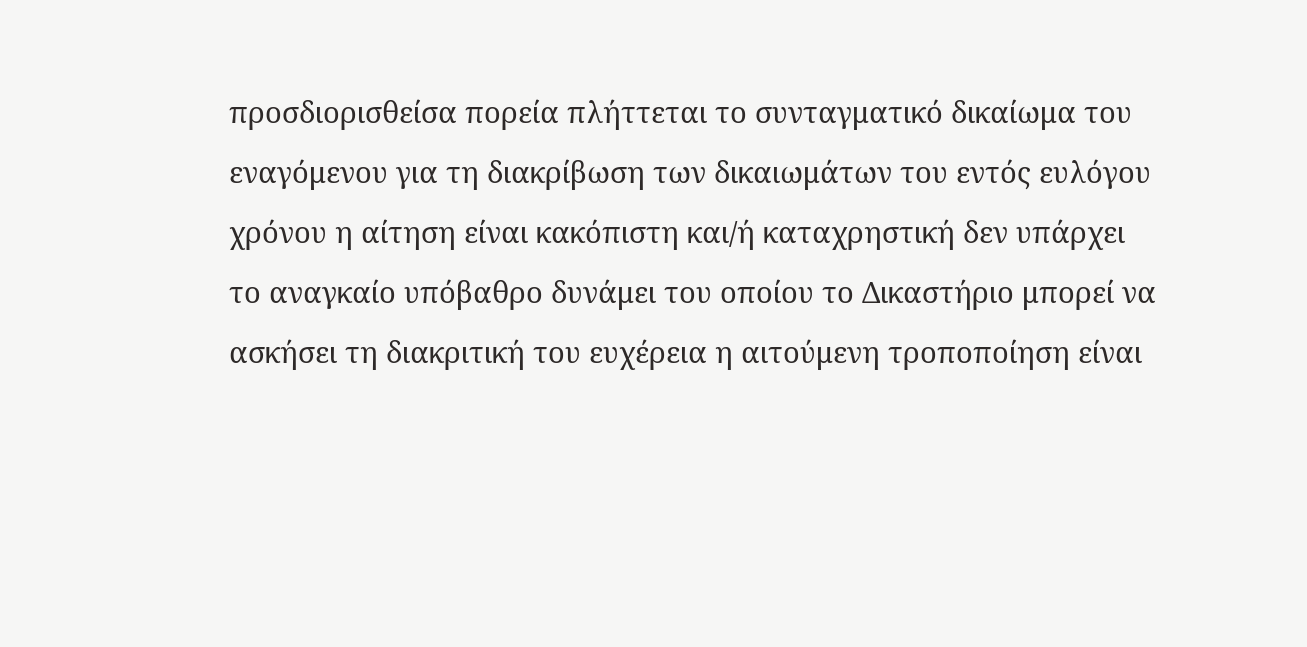προσδιορισθείσα πορεία πλήττεται το συνταγματικό δικαίωμα του εναγόμενου για τη διακρίβωση των δικαιωμάτων του εντός ευλόγου χρόνου η αίτηση είναι κακόπιστη και/ή καταχρηστική δεν υπάρχει το αναγκαίο υπόβαθρο δυνάμει του οποίου το Δικαστήριο μπορεί να ασκήσει τη διακριτική του ευχέρεια η αιτούμενη τροποποίηση είναι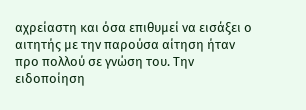αχρείαστη και όσα επιθυμεί να εισάξει ο αιτητής με την παρούσα αίτηση ήταν προ πολλού σε γνώση του. Την ειδοποίηση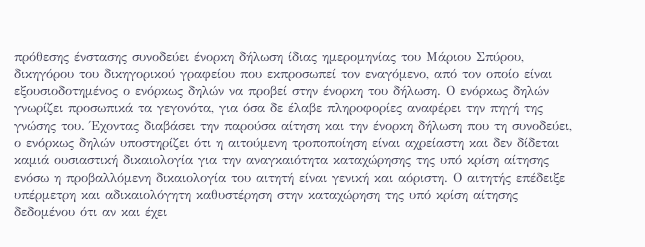πρόθεσης ένστασης συνοδεύει ένορκη δήλωση ίδιας ημερομηνίας του Μάριου Σπύρου, δικηγόρου του δικηγορικού γραφείου που εκπροσωπεί τον εναγόμενο, από τον οποίο είναι εξουσιοδοτημένος ο ενόρκως δηλών να προβεί στην ένορκη του δήλωση. Ο ενόρκως δηλών γνωρίζει προσωπικά τα γεγονότα, για όσα δε έλαβε πληροφορίες αναφέρει την πηγή της γνώσης του. Έχοντας διαβάσει την παρούσα αίτηση και την ένορκη δήλωση που τη συνοδεύει, ο ενόρκως δηλών υποστηρίζει ότι η αιτούμενη τροποποίηση είναι αχρείαστη και δεν δίδεται καμιά ουσιαστική δικαιολογία για την αναγκαιότητα καταχώρησης της υπό κρίση αίτησης ενόσω η προβαλλόμενη δικαιολογία του αιτητή είναι γενική και αόριστη. Ο αιτητής επέδειξε υπέρμετρη και αδικαιολόγητη καθυστέρηση στην καταχώρηση της υπό κρίση αίτησης δεδομένου ότι αν και έχει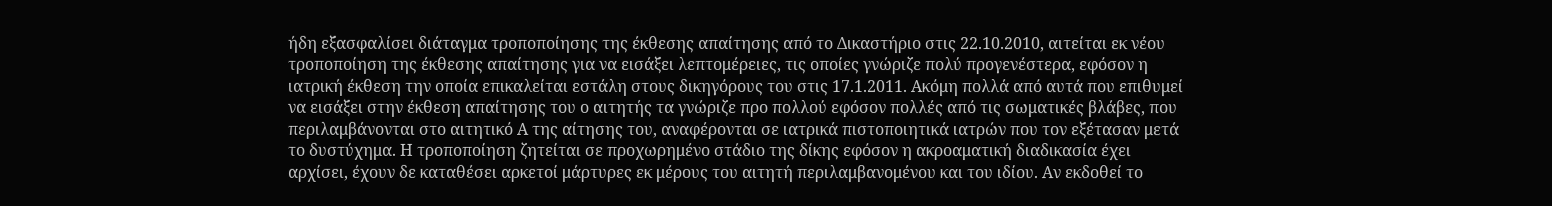ήδη εξασφαλίσει διάταγμα τροποποίησης της έκθεσης απαίτησης από το Δικαστήριο στις 22.10.2010, αιτείται εκ νέου τροποποίηση της έκθεσης απαίτησης για να εισάξει λεπτομέρειες, τις οποίες γνώριζε πολύ προγενέστερα, εφόσον η ιατρική έκθεση την οποία επικαλείται εστάλη στους δικηγόρους του στις 17.1.2011. Ακόμη πολλά από αυτά που επιθυμεί να εισάξει στην έκθεση απαίτησης του ο αιτητής τα γνώριζε προ πολλού εφόσον πολλές από τις σωματικές βλάβες, που περιλαμβάνονται στο αιτητικό Α της αίτησης του, αναφέρονται σε ιατρικά πιστοποιητικά ιατρών που τον εξέτασαν μετά το δυστύχημα. Η τροποποίηση ζητείται σε προχωρημένο στάδιο της δίκης εφόσον η ακροαματική διαδικασία έχει αρχίσει, έχουν δε καταθέσει αρκετοί μάρτυρες εκ μέρους του αιτητή περιλαμβανομένου και του ιδίου. Αν εκδοθεί το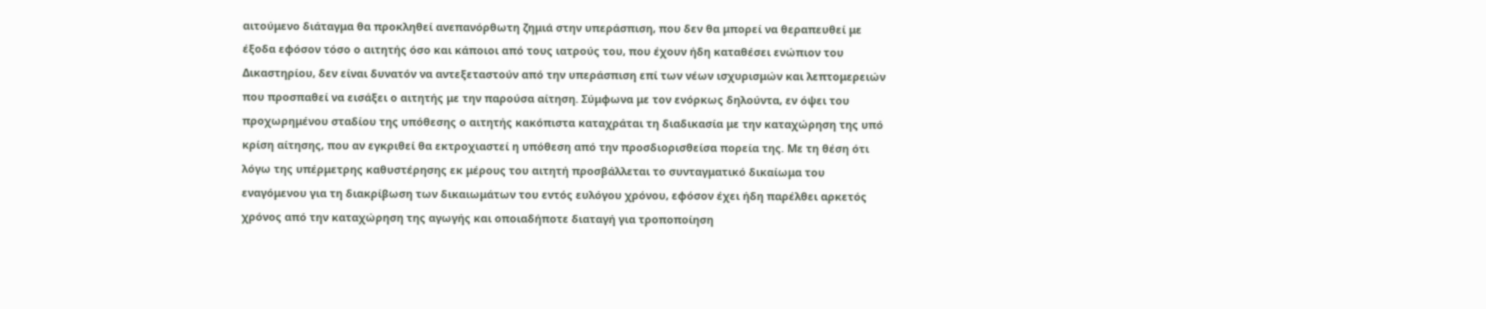αιτούμενο διάταγμα θα προκληθεί ανεπανόρθωτη ζημιά στην υπεράσπιση, που δεν θα μπορεί να θεραπευθεί με έξοδα εφόσον τόσο ο αιτητής όσο και κάποιοι από τους ιατρούς του, που έχουν ήδη καταθέσει ενώπιον του Δικαστηρίου, δεν είναι δυνατόν να αντεξεταστούν από την υπεράσπιση επί των νέων ισχυρισμών και λεπτομερειών που προσπαθεί να εισάξει ο αιτητής με την παρούσα αίτηση. Σύμφωνα με τον ενόρκως δηλούντα, εν όψει του προχωρημένου σταδίου της υπόθεσης ο αιτητής κακόπιστα καταχράται τη διαδικασία με την καταχώρηση της υπό κρίση αίτησης, που αν εγκριθεί θα εκτροχιαστεί η υπόθεση από την προσδιορισθείσα πορεία της. Με τη θέση ότι λόγω της υπέρμετρης καθυστέρησης εκ μέρους του αιτητή προσβάλλεται το συνταγματικό δικαίωμα του εναγόμενου για τη διακρίβωση των δικαιωμάτων του εντός ευλόγου χρόνου, εφόσον έχει ήδη παρέλθει αρκετός χρόνος από την καταχώρηση της αγωγής και οποιαδήποτε διαταγή για τροποποίηση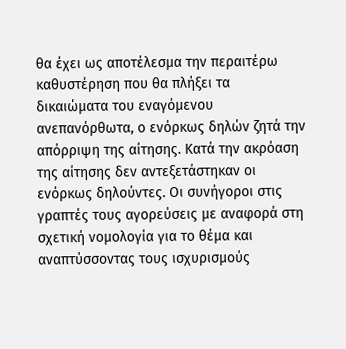θα έχει ως αποτέλεσμα την περαιτέρω καθυστέρηση που θα πλήξει τα δικαιώματα του εναγόμενου ανεπανόρθωτα, ο ενόρκως δηλών ζητά την απόρριψη της αίτησης. Κατά την ακρόαση της αίτησης δεν αντεξετάστηκαν οι ενόρκως δηλούντες. Οι συνήγοροι στις γραπτές τους αγορεύσεις με αναφορά στη σχετική νομολογία για το θέμα και αναπτύσσοντας τους ισχυρισμούς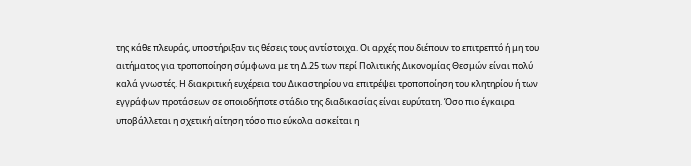της κάθε πλευράς, υποστήριξαν τις θέσεις τους αντίστοιχα. Οι αρχές που διέπουν το επιτρεπτό ή μη του αιτήματος για τροποποίηση σύμφωνα με τη Δ.25 των περί Πολιτικής Δικονομίας Θεσμών είναι πολύ καλά γνωστές. Η διακριτική ευχέρεια του Δικαστηρίου να επιτρέψει τροποποίηση του κλητηρίου ή των εγγράφων προτάσεων σε οποιοδήποτε στάδιο της διαδικασίας είναι ευρύτατη. Όσο πιο έγκαιρα υποβάλλεται η σχετική αίτηση τόσο πιο εύκολα ασκείται η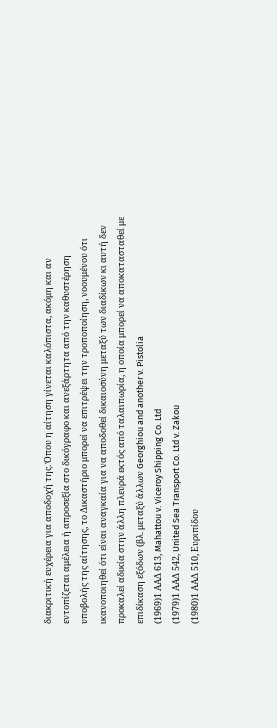διακριτική ευχέρεια για αποδοχή της. Όπου η αίτηση γίνεται καλόπιστα, ακόμη και αν εντοπίζεται αμέλεια ή απροσεξία στο δικόγραφο και ανεξάρτητα από την καθυστέρηση υποβολής της αίτησης, το Δικαστήριο μπορεί να επιτρέψει την τροποποίηση, νοουμένου ότι ικανοποιηθεί ότι είναι αναγκαία για να αποδοθεί δικαιοσύνη μεταξύ των διαδίκων κι αυτή δεν προκαλεί αδικία στην άλλη πλευρά εκτός από ταλαιπωρία, η οποία μπορεί να αποκατασταθεί με επιδίκαση εξόδων (βλ. μεταξύ άλλων Georghiou and another v. Pistolia
(1969)1 ΑΑΔ 613, Mahattou v. Viceroy Shipping Co. Ltd
(1979)1 ΑΑΔ 542, United Sea Transport Co. Ltd v. Zakou
(1980)1 ΑΑΔ 510, Ευριπίδου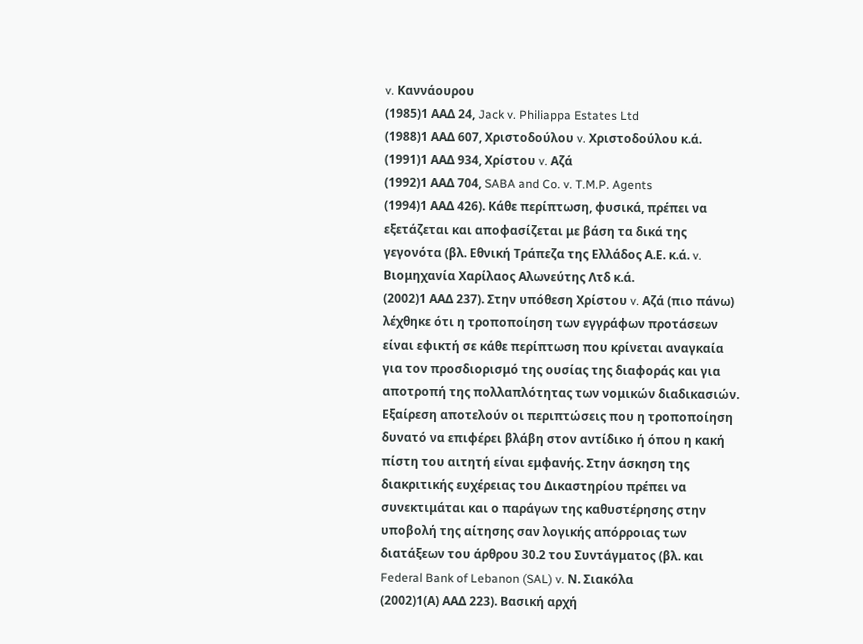v. Καννάουρου
(1985)1 ΑΑΔ 24, Jack v. Philiappa Estates Ltd
(1988)1 ΑΑΔ 607, Χριστοδούλου v. Χριστοδούλου κ.ά.
(1991)1 ΑΑΔ 934, Χρίστου v. Αζά
(1992)1 ΑΑΔ 704, SABA and Co. v. T.M.P. Agents
(1994)1 ΑΑΔ 426). Κάθε περίπτωση, φυσικά, πρέπει να εξετάζεται και αποφασίζεται με βάση τα δικά της γεγονότα (βλ. Εθνική Τράπεζα της Ελλάδος Α.Ε. κ.ά. v. Βιομηχανία Χαρίλαος Αλωνεύτης Λτδ κ.ά.
(2002)1 ΑΑΔ 237). Στην υπόθεση Χρίστου v. Αζά (πιο πάνω) λέχθηκε ότι η τροποποίηση των εγγράφων προτάσεων είναι εφικτή σε κάθε περίπτωση που κρίνεται αναγκαία για τον προσδιορισμό της ουσίας της διαφοράς και για αποτροπή της πολλαπλότητας των νομικών διαδικασιών. Εξαίρεση αποτελούν οι περιπτώσεις που η τροποποίηση δυνατό να επιφέρει βλάβη στον αντίδικο ή όπου η κακή πίστη του αιτητή είναι εμφανής. Στην άσκηση της διακριτικής ευχέρειας του Δικαστηρίου πρέπει να συνεκτιμάται και ο παράγων της καθυστέρησης στην υποβολή της αίτησης σαν λογικής απόρροιας των διατάξεων του άρθρου 30.2 του Συντάγματος (βλ. και Federal Bank of Lebanon (SAL) v. Ν. Σιακόλα
(2002)1(Α) ΑΑΔ 223). Βασική αρχή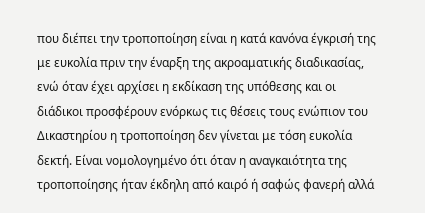που διέπει την τροποποίηση είναι η κατά κανόνα έγκρισή της με ευκολία πριν την έναρξη της ακροαματικής διαδικασίας, ενώ όταν έχει αρχίσει η εκδίκαση της υπόθεσης και οι διάδικοι προσφέρουν ενόρκως τις θέσεις τους ενώπιον του Δικαστηρίου η τροποποίηση δεν γίνεται με τόση ευκολία δεκτή. Είναι νομολογημένο ότι όταν η αναγκαιότητα της τροποποίησης ήταν έκδηλη από καιρό ή σαφώς φανερή αλλά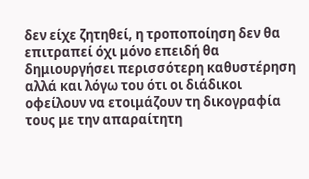δεν είχε ζητηθεί, η τροποποίηση δεν θα επιτραπεί όχι μόνο επειδή θα δημιουργήσει περισσότερη καθυστέρηση αλλά και λόγω του ότι οι διάδικοι οφείλουν να ετοιμάζουν τη δικογραφία τους με την απαραίτητη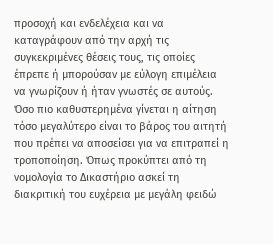προσοχή και ενδελέχεια και να καταγράφουν από την αρχή τις συγκεκριμένες θέσεις τους, τις οποίες έπρεπε ή μπορούσαν με εύλογη επιμέλεια να γνωρίζουν ή ήταν γνωστές σε αυτούς. Όσο πιο καθυστερημένα γίνεται η αίτηση τόσο μεγαλύτερο είναι το βάρος του αιτητή που πρέπει να αποσείσει για να επιτραπεί η τροποποίηση. Όπως προκύπτει από τη νομολογία το Δικαστήριο ασκεί τη διακριτική του ευχέρεια με μεγάλη φειδώ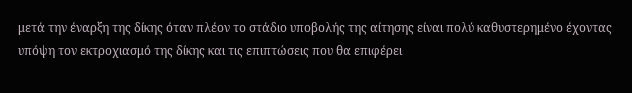μετά την έναρξη της δίκης όταν πλέον το στάδιο υποβολής της αίτησης είναι πολύ καθυστερημένο έχοντας υπόψη τον εκτροχιασμό της δίκης και τις επιπτώσεις που θα επιφέρει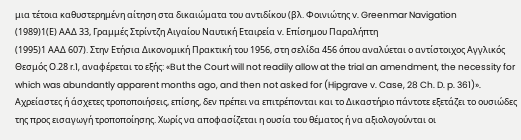μια τέτοια καθυστερημένη αίτηση στα δικαιώματα του αντιδίκου (βλ. Φοινιώτης v. Greenmar Navigation
(1989)1(Ε) ΑΑΔ 33, Γραμμές Στρίντζη Αιγαίου Ναυτική Εταιρεία v. Επίσημου Παραλήπτη
(1995)1 ΑΑΔ 607). Στην Ετήσια Δικονομική Πρακτική του 1956, στη σελίδα 456 όπου αναλύεται ο αντίστοιχος Αγγλικός Θεσμός Ο.28 r.1, αναφέρεται το εξής: «But the Court will not readily allow at the trial an amendment, the necessity for which was abundantly apparent months ago, and then not asked for (Hipgrave v. Case, 28 Ch. D. p. 361)». Αχρείαστες ή άσχετες τροποποιήσεις, επίσης, δεν πρέπει να επιτρέπονται και το Δικαστήριο πάντοτε εξετάζει το ουσιώδες της προς εισαγωγή τροποποίησης. Χωρίς να αποφασίζεται η ουσία του θέματος ή να αξιολογούνται οι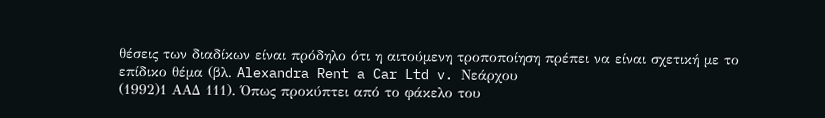θέσεις των διαδίκων είναι πρόδηλο ότι η αιτούμενη τροποποίηση πρέπει να είναι σχετική με το επίδικο θέμα (βλ. Alexandra Rent a Car Ltd v. Νεάρχου
(1992)1 ΑΑΔ 111). Όπως προκύπτει από το φάκελο του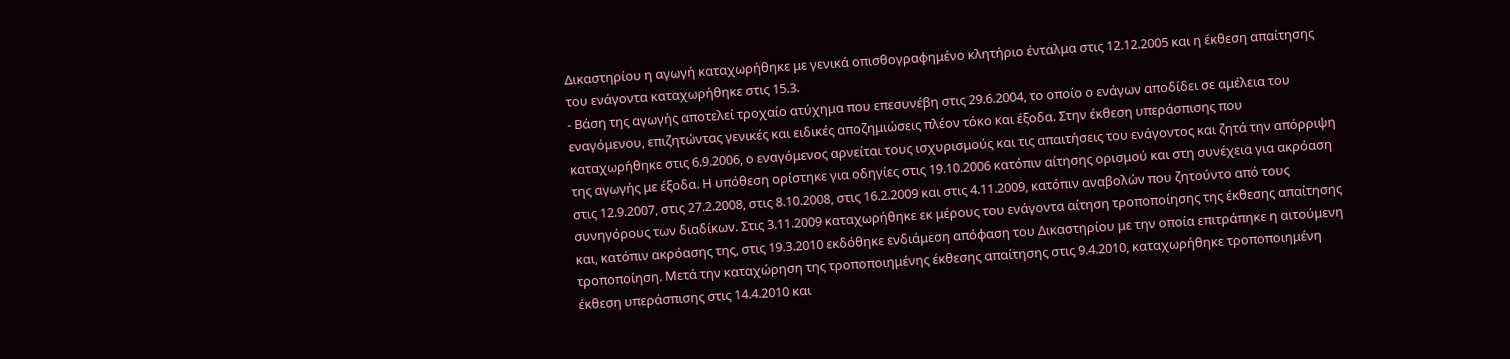Δικαστηρίου η αγωγή καταχωρήθηκε με γενικά οπισθογραφημένο κλητήριο ένταλμα στις 12.12.2005 και η έκθεση απαίτησης του ενάγοντα καταχωρήθηκε στις 15.3.
- Βάση της αγωγής αποτελεί τροχαίο ατύχημα που επεσυνέβη στις 29.6.2004, το οποίο ο ενάγων αποδίδει σε αμέλεια του εναγόμενου, επιζητώντας γενικές και ειδικές αποζημιώσεις πλέον τόκο και έξοδα. Στην έκθεση υπεράσπισης που καταχωρήθηκε στις 6.9.2006, ο εναγόμενος αρνείται τους ισχυρισμούς και τις απαιτήσεις του ενάγοντος και ζητά την απόρριψη της αγωγής με έξοδα. Η υπόθεση ορίστηκε για οδηγίες στις 19.10.2006 κατόπιν αίτησης ορισμού και στη συνέχεια για ακρόαση στις 12.9.2007, στις 27.2.2008, στις 8.10.2008, στις 16.2.2009 και στις 4.11.2009, κατόπιν αναβολών που ζητούντο από τους συνηγόρους των διαδίκων. Στις 3.11.2009 καταχωρήθηκε εκ μέρους του ενάγοντα αίτηση τροποποίησης της έκθεσης απαίτησης και, κατόπιν ακρόασης της, στις 19.3.2010 εκδόθηκε ενδιάμεση απόφαση του Δικαστηρίου με την οποία επιτράπηκε η αιτούμενη τροποποίηση. Μετά την καταχώρηση της τροποποιημένης έκθεσης απαίτησης στις 9.4.2010, καταχωρήθηκε τροποποιημένη έκθεση υπεράσπισης στις 14.4.2010 και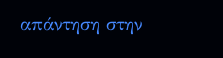απάντηση στην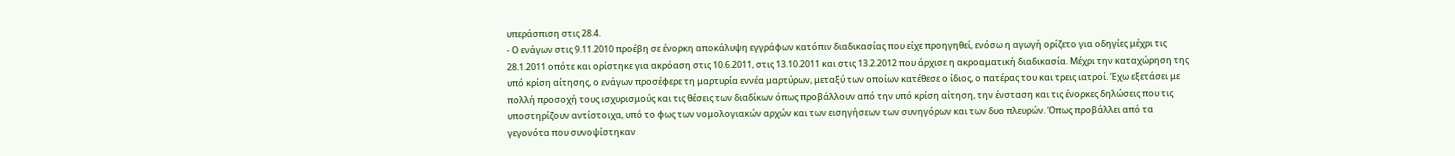υπεράσπιση στις 28.4.
- Ο ενάγων στις 9.11.2010 προέβη σε ένορκη αποκάλυψη εγγράφων κατόπιν διαδικασίας που είχε προηγηθεί, ενόσω η αγωγή ορίζετο για οδηγίες μέχρι τις 28.1.2011 οπότε και ορίστηκε για ακρόαση στις 10.6.2011, στις 13.10.2011 και στις 13.2.2012 που άρχισε η ακροαματική διαδικασία. Μέχρι την καταχώρηση της υπό κρίση αίτησης, ο ενάγων προσέφερε τη μαρτυρία εννέα μαρτύρων, μεταξύ των οποίων κατέθεσε ο ίδιος, ο πατέρας του και τρεις ιατροί. Έχω εξετάσει με πολλή προσοχή τους ισχυρισμούς και τις θέσεις των διαδίκων όπως προβάλλουν από την υπό κρίση αίτηση, την ένσταση και τις ένορκες δηλώσεις που τις υποστηρίζουν αντίστοιχα, υπό το φως των νομολογιακών αρχών και των εισηγήσεων των συνηγόρων και των δυο πλευρών. Όπως προβάλλει από τα γεγονότα που συνοψίστηκαν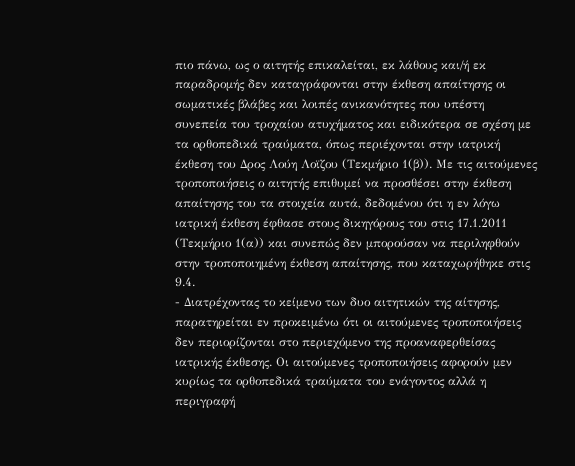πιο πάνω, ως ο αιτητής επικαλείται, εκ λάθους και/ή εκ παραδρομής δεν καταγράφονται στην έκθεση απαίτησης οι σωματικές βλάβες και λοιπές ανικανότητες που υπέστη συνεπεία του τροχαίου ατυχήματος και ειδικότερα σε σχέση με τα ορθοπεδικά τραύματα, όπως περιέχονται στην ιατρική έκθεση του Δρος Λούη Λοϊζου (Τεκμήριο 1(β)). Με τις αιτούμενες τροποποιήσεις ο αιτητής επιθυμεί να προσθέσει στην έκθεση απαίτησης του τα στοιχεία αυτά, δεδομένου ότι η εν λόγω ιατρική έκθεση έφθασε στους δικηγόρους του στις 17.1.2011 (Τεκμήριο 1(α)) και συνεπώς δεν μπορούσαν να περιληφθούν στην τροποποιημένη έκθεση απαίτησης, που καταχωρήθηκε στις 9.4.
- Διατρέχοντας το κείμενο των δυο αιτητικών της αίτησης, παρατηρείται εν προκειμένω ότι οι αιτούμενες τροποποιήσεις δεν περιορίζονται στο περιεχόμενο της προαναφερθείσας ιατρικής έκθεσης. Οι αιτούμενες τροποποιήσεις αφορούν μεν κυρίως τα ορθοπεδικά τραύματα του ενάγοντος αλλά η περιγραφή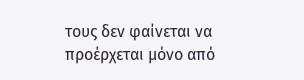τους δεν φαίνεται να προέρχεται μόνο από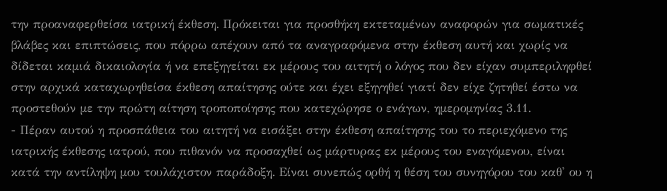την προαναφερθείσα ιατρική έκθεση. Πρόκειται για προσθήκη εκτεταμένων αναφορών για σωματικές βλάβες και επιπτώσεις, που πόρρω απέχουν από τα αναγραφόμενα στην έκθεση αυτή και χωρίς να δίδεται καμιά δικαιολογία ή να επεξηγείται εκ μέρους του αιτητή ο λόγος που δεν είχαν συμπεριληφθεί στην αρχικά καταχωρηθείσα έκθεση απαίτησης ούτε και έχει εξηγηθεί γιατί δεν είχε ζητηθεί έστω να προστεθούν με την πρώτη αίτηση τροποποίησης που κατεχώρησε ο ενάγων, ημερομηνίας 3.11.
- Πέραν αυτού η προσπάθεια του αιτητή να εισάξει στην έκθεση απαίτησης του το περιεχόμενο της ιατρικής έκθεσης ιατρού, που πιθανόν να προσαχθεί ως μάρτυρας εκ μέρους του εναγόμενου, είναι κατά την αντίληψη μου τουλάχιστον παράδοξη. Είναι συνεπώς ορθή η θέση του συνηγόρου του καθ' ου η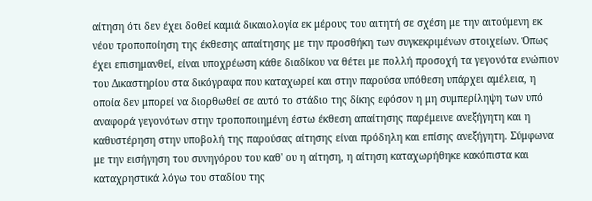αίτηση ότι δεν έχει δοθεί καμιά δικαιολογία εκ μέρους του αιτητή σε σχέση με την αιτούμενη εκ νέου τροποποίηση της έκθεσης απαίτησης με την προσθήκη των συγκεκριμένων στοιχείων. Όπως έχει επισημανθεί, είναι υποχρέωση κάθε διαδίκου να θέτει με πολλή προσοχή τα γεγονότα ενώπιον του Δικαστηρίου στα δικόγραφα που καταχωρεί και στην παρούσα υπόθεση υπάρχει αμέλεια, η οποία δεν μπορεί να διορθωθεί σε αυτό το στάδιο της δίκης εφόσον η μη συμπερίληψη των υπό αναφορά γεγονότων στην τροποποιημένη έστω έκθεση απαίτησης παρέμεινε ανεξήγητη και η καθυστέρηση στην υποβολή της παρούσας αίτησης είναι πρόδηλη και επίσης ανεξήγητη. Σύμφωνα με την εισήγηση του συνηγόρου του καθ' ου η αίτηση, η αίτηση καταχωρήθηκε κακόπιστα και καταχρηστικά λόγω του σταδίου της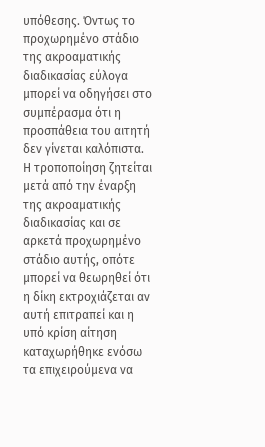υπόθεσης. Όντως το προχωρημένο στάδιο της ακροαματικής διαδικασίας εύλογα μπορεί να οδηγήσει στο συμπέρασμα ότι η προσπάθεια του αιτητή δεν γίνεται καλόπιστα. Η τροποποίηση ζητείται μετά από την έναρξη της ακροαματικής διαδικασίας και σε αρκετά προχωρημένο στάδιο αυτής, οπότε μπορεί να θεωρηθεί ότι η δίκη εκτροχιάζεται αν αυτή επιτραπεί και η υπό κρίση αίτηση καταχωρήθηκε ενόσω τα επιχειρούμενα να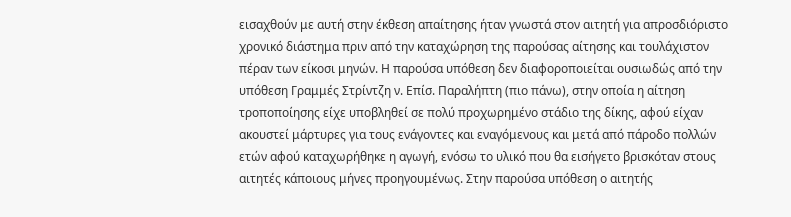εισαχθούν με αυτή στην έκθεση απαίτησης ήταν γνωστά στον αιτητή για απροσδιόριστο χρονικό διάστημα πριν από την καταχώρηση της παρούσας αίτησης και τουλάχιστον πέραν των είκοσι μηνών. Η παρούσα υπόθεση δεν διαφοροποιείται ουσιωδώς από την υπόθεση Γραμμές Στρίντζη ν. Επίσ. Παραλήπτη (πιο πάνω), στην οποία η αίτηση τροποποίησης είχε υποβληθεί σε πολύ προχωρημένο στάδιο της δίκης, αφού είχαν ακουστεί μάρτυρες για τους ενάγοντες και εναγόμενους και μετά από πάροδο πολλών ετών αφού καταχωρήθηκε η αγωγή, ενόσω το υλικό που θα εισήγετο βρισκόταν στους αιτητές κάποιους μήνες προηγουμένως. Στην παρούσα υπόθεση ο αιτητής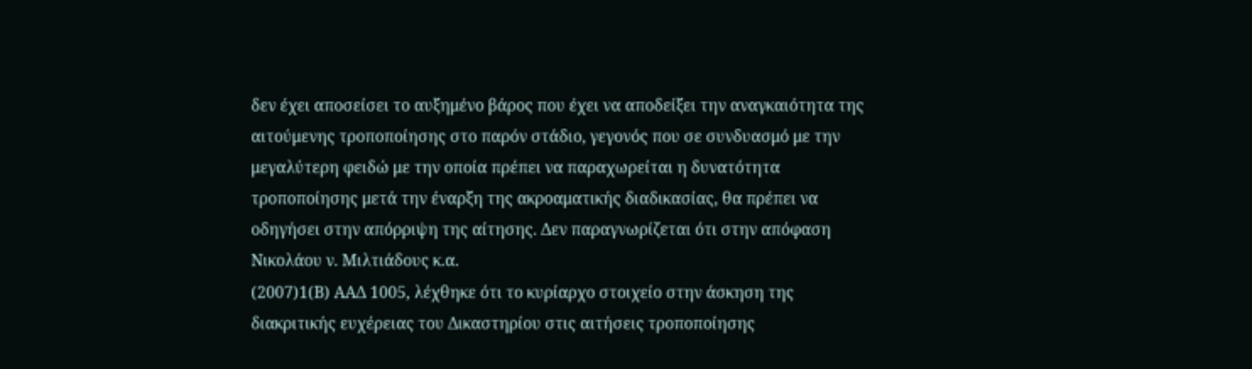δεν έχει αποσείσει το αυξημένο βάρος που έχει να αποδείξει την αναγκαιότητα της αιτούμενης τροποποίησης στο παρόν στάδιο, γεγονός που σε συνδυασμό με την μεγαλύτερη φειδώ με την οποία πρέπει να παραχωρείται η δυνατότητα τροποποίησης μετά την έναρξη της ακροαματικής διαδικασίας, θα πρέπει να οδηγήσει στην απόρριψη της αίτησης. Δεν παραγνωρίζεται ότι στην απόφαση Νικολάου ν. Μιλτιάδους κ.α.
(2007)1(Β) ΑΑΔ 1005, λέχθηκε ότι το κυρίαρχο στοιχείο στην άσκηση της διακριτικής ευχέρειας του Δικαστηρίου στις αιτήσεις τροποποίησης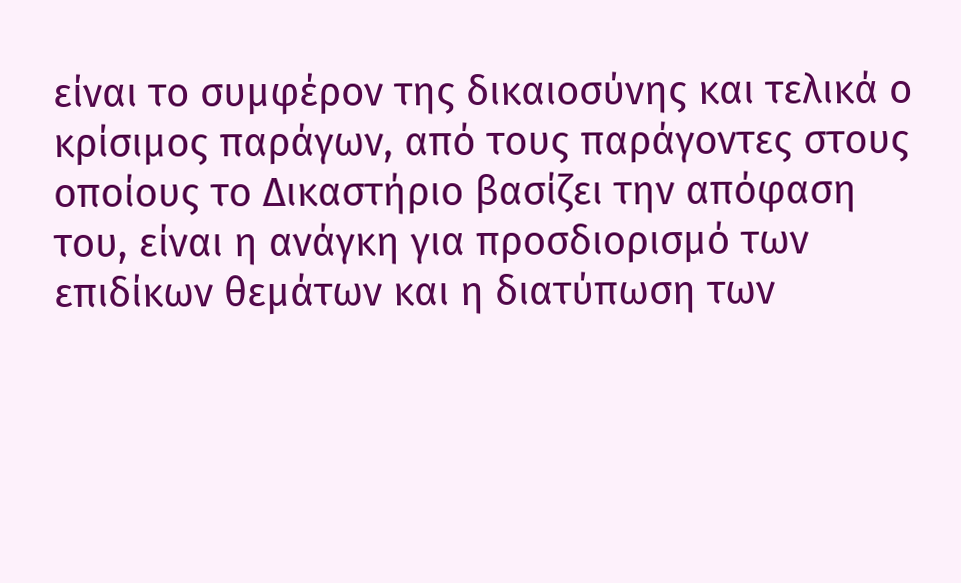είναι το συμφέρον της δικαιοσύνης και τελικά ο κρίσιμος παράγων, από τους παράγοντες στους οποίους το Δικαστήριο βασίζει την απόφαση του, είναι η ανάγκη για προσδιορισμό των επιδίκων θεμάτων και η διατύπωση των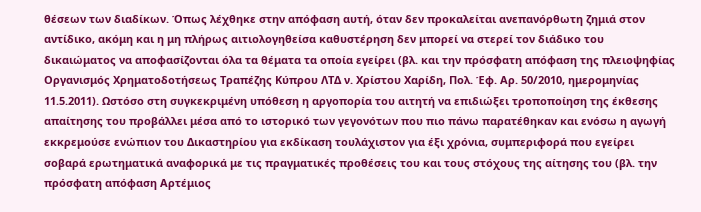θέσεων των διαδίκων. Όπως λέχθηκε στην απόφαση αυτή, όταν δεν προκαλείται ανεπανόρθωτη ζημιά στον αντίδικο, ακόμη και η μη πλήρως αιτιολογηθείσα καθυστέρηση δεν μπορεί να στερεί τον διάδικο του δικαιώματος να αποφασίζονται όλα τα θέματα τα οποία εγείρει (βλ. και την πρόσφατη απόφαση της πλειοψηφίας Οργανισμός Χρηματοδοτήσεως Τραπέζης Κύπρου ΛΤΔ ν. Χρίστου Χαρίδη, Πολ. Έφ. Αρ. 50/2010, ημερομηνίας 11.5.2011). Ωστόσο στη συγκεκριμένη υπόθεση η αργοπορία του αιτητή να επιδιώξει τροποποίηση της έκθεσης απαίτησης του προβάλλει μέσα από το ιστορικό των γεγονότων που πιο πάνω παρατέθηκαν και ενόσω η αγωγή εκκρεμούσε ενώπιον του Δικαστηρίου για εκδίκαση τουλάχιστον για έξι χρόνια, συμπεριφορά που εγείρει σοβαρά ερωτηματικά αναφορικά με τις πραγματικές προθέσεις του και τους στόχους της αίτησης του (βλ. την πρόσφατη απόφαση Αρτέμιος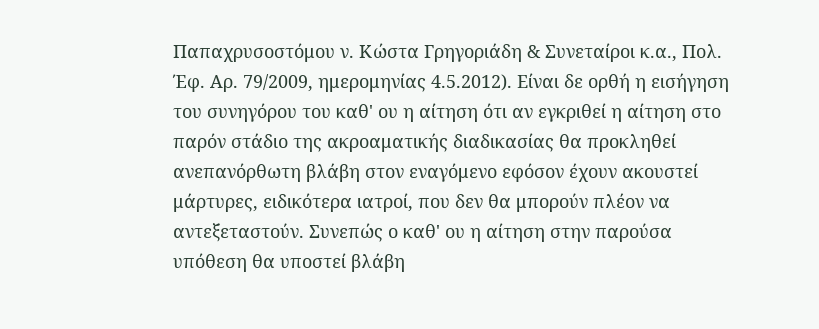Παπαχρυσοστόμου ν. Κώστα Γρηγοριάδη & Συνεταίροι κ.α., Πολ. Έφ. Αρ. 79/2009, ημερομηνίας 4.5.2012). Είναι δε ορθή η εισήγηση του συνηγόρου του καθ' ου η αίτηση ότι αν εγκριθεί η αίτηση στο παρόν στάδιο της ακροαματικής διαδικασίας θα προκληθεί ανεπανόρθωτη βλάβη στον εναγόμενο εφόσον έχουν ακουστεί μάρτυρες, ειδικότερα ιατροί, που δεν θα μπορούν πλέον να αντεξεταστούν. Συνεπώς ο καθ' ου η αίτηση στην παρούσα υπόθεση θα υποστεί βλάβη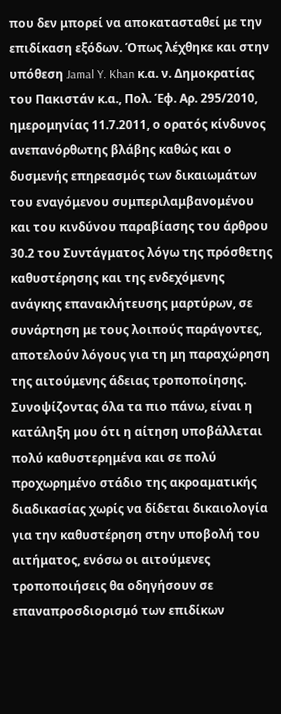που δεν μπορεί να αποκατασταθεί με την επιδίκαση εξόδων. Όπως λέχθηκε και στην υπόθεση Jamal Y. Khan κ.α. ν. Δημοκρατίας του Πακιστάν κ.α., Πολ. Έφ. Αρ. 295/2010, ημερομηνίας 11.7.2011, ο ορατός κίνδυνος ανεπανόρθωτης βλάβης καθώς και ο δυσμενής επηρεασμός των δικαιωμάτων του εναγόμενου συμπεριλαμβανομένου και του κινδύνου παραβίασης του άρθρου 30.2 του Συντάγματος λόγω της πρόσθετης καθυστέρησης και της ενδεχόμενης ανάγκης επανακλήτευσης μαρτύρων, σε συνάρτηση με τους λοιπούς παράγοντες, αποτελούν λόγους για τη μη παραχώρηση της αιτούμενης άδειας τροποποίησης. Συνοψίζοντας όλα τα πιο πάνω, είναι η κατάληξη μου ότι η αίτηση υποβάλλεται πολύ καθυστερημένα και σε πολύ προχωρημένο στάδιο της ακροαματικής διαδικασίας χωρίς να δίδεται δικαιολογία για την καθυστέρηση στην υποβολή του αιτήματος, ενόσω οι αιτούμενες τροποποιήσεις θα οδηγήσουν σε επαναπροσδιορισμό των επιδίκων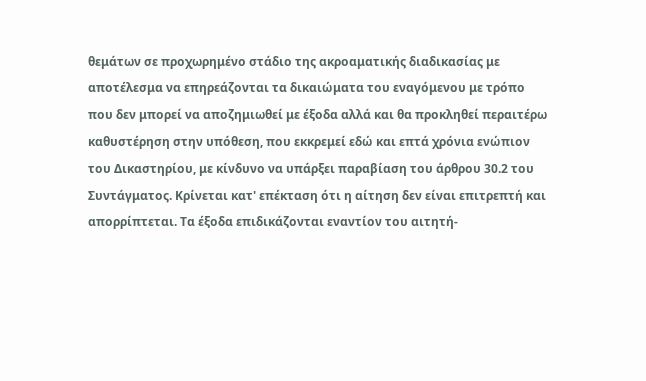θεμάτων σε προχωρημένο στάδιο της ακροαματικής διαδικασίας με αποτέλεσμα να επηρεάζονται τα δικαιώματα του εναγόμενου με τρόπο που δεν μπορεί να αποζημιωθεί με έξοδα αλλά και θα προκληθεί περαιτέρω καθυστέρηση στην υπόθεση, που εκκρεμεί εδώ και επτά χρόνια ενώπιον του Δικαστηρίου, με κίνδυνο να υπάρξει παραβίαση του άρθρου 30.2 του Συντάγματος. Κρίνεται κατ' επέκταση ότι η αίτηση δεν είναι επιτρεπτή και απορρίπτεται. Τα έξοδα επιδικάζονται εναντίον του αιτητή-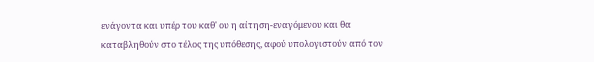ενάγοντα και υπέρ του καθ' ου η αίτηση-εναγόμενου και θα καταβληθούν στο τέλος της υπόθεσης, αφού υπολογιστούν από τον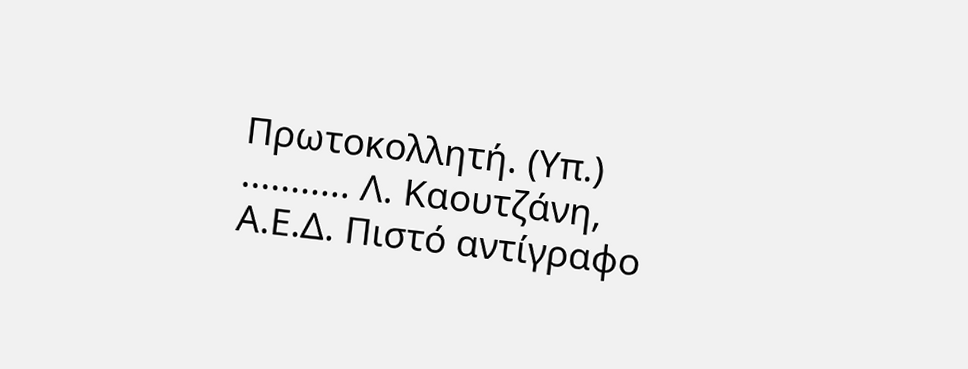Πρωτοκολλητή. (Υπ.) ........... Λ. Καουτζάνη, Α.Ε.Δ. Πιστό αντίγραφο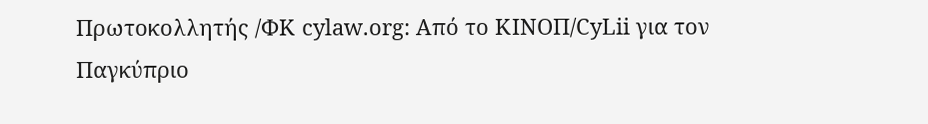Πρωτοκολλητής /ΦΚ cylaw.org: Από το ΚΙΝOΠ/CyLii για τον Παγκύπριο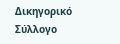Δικηγορικό Σύλλογο